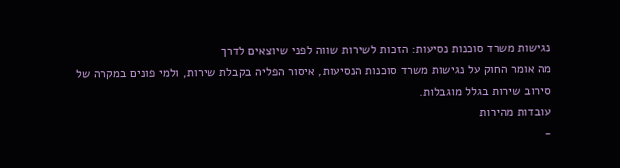נגישות משרד סוכנות נסיעות: הזכות לשירות שווה לפני שיוצאים לדרך
מה אומר החוק על נגישות משרד סוכנות הנסיעות, איסור הפליה בקבלת שירות, ולמי פונים במקרה של סירוב שירות בגלל מוגבלות.
עובדות מהירות
-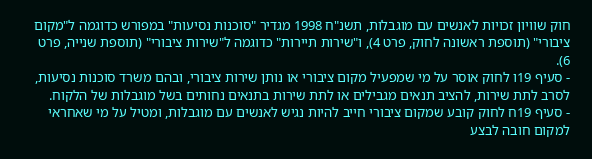חוק שוויון זכויות לאנשים עם מוגבלות, תשנ"ח 1998 מגדיר "סוכנות נסיעות" במפורש כדוגמה ל"מקום ציבורי" (תוספת ראשונה לחוק, פרט 4), ו"שירות תיירות" כדוגמה ל"שירות ציבורי" (תוספת שנייה, פרט 6).
- סעיף 19ו לחוק אוסר על מי שמפעיל מקום ציבורי או נותן שירות ציבורי, ובהם משרד סוכנות נסיעות, לסרב לתת שירות, להציב תנאים מגבילים או לתת שירות בתנאים נחותים בשל מוגבלות של הלקוח.
- סעיף 19ח לחוק קובע שמקום ציבורי חייב להיות נגיש לאנשים עם מוגבלות, ומטיל על מי שאחראי למקום חובה לבצע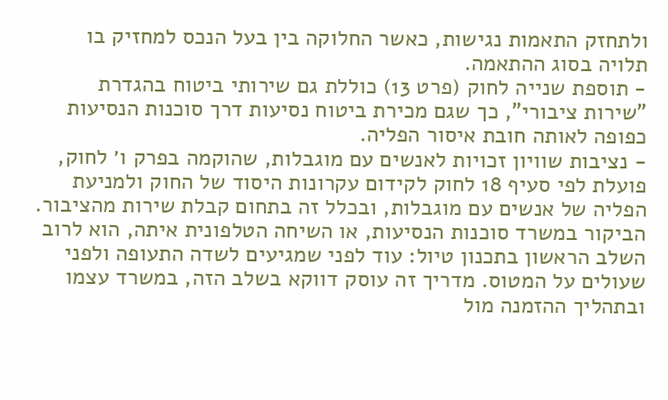ולתחזק התאמות נגישות, כאשר החלוקה בין בעל הנכס למחזיק בו תלויה בסוג ההתאמה.
- תוספת שנייה לחוק (פרט 13) כוללת גם שירותי ביטוח בהגדרת "שירות ציבורי", כך שגם מכירת ביטוח נסיעות דרך סוכנות הנסיעות כפופה לאותה חובת איסור הפליה.
- נציבות שוויון זכויות לאנשים עם מוגבלות, שהוקמה בפרק ו׳ לחוק, פועלת לפי סעיף 18 לחוק לקידום עקרונות היסוד של החוק ולמניעת הפליה של אנשים עם מוגבלות, ובכלל זה בתחום קבלת שירות מהציבור.
הביקור במשרד סוכנות הנסיעות, או השיחה הטלפונית איתה, הוא לרוב השלב הראשון בתכנון טיול: עוד לפני שמגיעים לשדה התעופה ולפני שעולים על המטוס. מדריך זה עוסק דווקא בשלב הזה, במשרד עצמו ובתהליך ההזמנה מול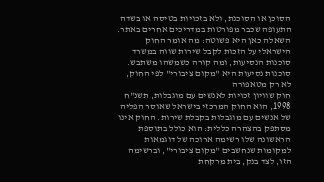הסוכן או הסוכנת, ולא בזכויות בטיסה או בשדה התעופה שכבר מפורטות במדריכים אחרים באתר. השאלה כאן היא פשוטה: מה אומר החוק הישראלי על הזכות לקבל שירות שווה במשרד סוכנות הנסיעות, ומה קורה כשמשהו משתבש.
סוכנות נסיעות היא "מקום ציבורי" לפי החוק, לא רק מטאפורה
חוק שוויון זכויות לאנשים עם מוגבלות, תשנ"ח 1998, הוא החוק המרכזי בישראל שאוסר הפליה של אנשים עם מוגבלות בקבלת שירות. החוק אינו מסתפק בהצהרה כללית: הוא כולל בתוספת הראשונה שלו רשימה ארוכה של דוגמאות למקומות שנחשבים "מקום ציבורי", וברשימה הזו, לצד בנק, בית מרקחת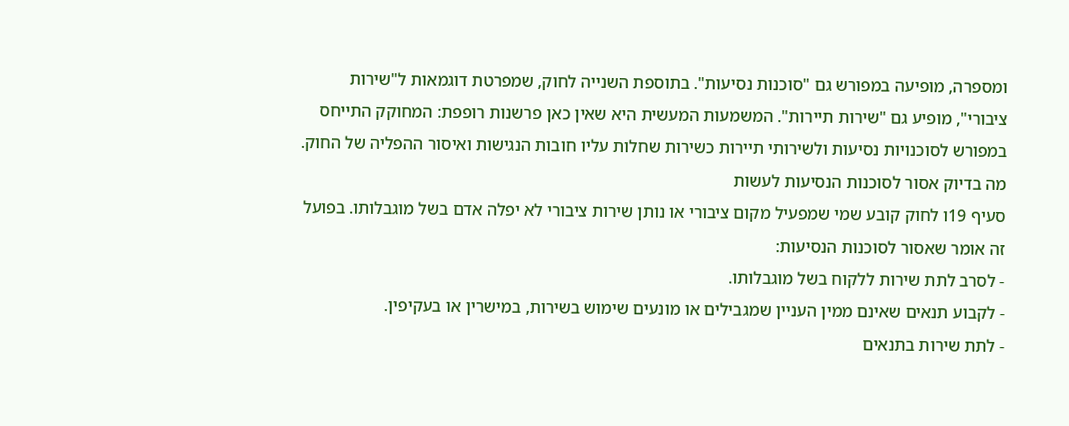ומספרה, מופיעה במפורש גם "סוכנות נסיעות". בתוספת השנייה לחוק, שמפרטת דוגמאות ל"שירות ציבורי", מופיע גם "שירות תיירות". המשמעות המעשית היא שאין כאן פרשנות רופפת: המחוקק התייחס במפורש לסוכנויות נסיעות ולשירותי תיירות כשירות שחלות עליו חובות הנגישות ואיסור ההפליה של החוק.
מה בדיוק אסור לסוכנות הנסיעות לעשות
סעיף 19ו לחוק קובע שמי שמפעיל מקום ציבורי או נותן שירות ציבורי לא יפלה אדם בשל מוגבלותו. בפועל זה אומר שאסור לסוכנות הנסיעות:
- לסרב לתת שירות ללקוח בשל מוגבלותו.
- לקבוע תנאים שאינם ממין העניין שמגבילים או מונעים שימוש בשירות, במישרין או בעקיפין.
- לתת שירות בתנאים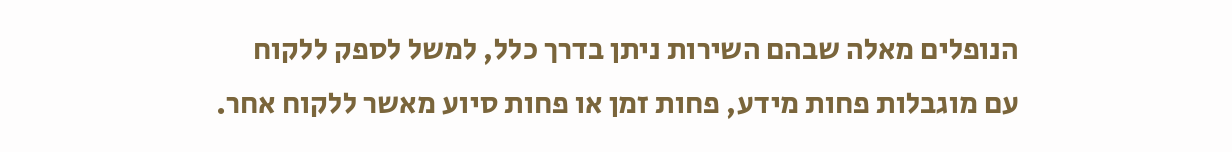הנופלים מאלה שבהם השירות ניתן בדרך כלל, למשל לספק ללקוח עם מוגבלות פחות מידע, פחות זמן או פחות סיוע מאשר ללקוח אחר.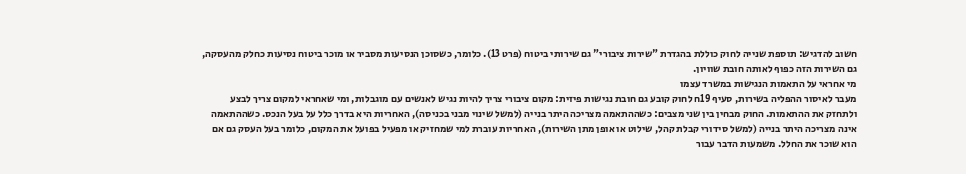חשוב להדגיש: תוספת שנייה לחוק כוללת בהגדרת "שירות ציבורי" גם שירותי ביטוח (פרט 13). כלומר, כשסוכן הנסיעות מסביר או מוכר ביטוח נסיעות כחלק מהעסקה, גם השירות הזה כפוף לאותה חובת שוויון.
מי אחראי על התאמות הנגישות במשרד עצמו
מעבר לאיסור ההפליה בשירות, סעיף 19ח לחוק קובע גם חובת נגישות פיזית: מקום ציבורי צריך להיות נגיש לאנשים עם מוגבלות, ומי שאחראי למקום צריך לבצע ולתחזק את ההתאמות. החוק מבחין בין שני מצבים: כשההתאמה מצריכה היתר בנייה (למשל שינוי מבני בכניסה), האחריות היא בדרך כלל על בעל הנכס. כשההתאמה אינה מצריכה היתר בנייה (למשל סידורי קבלת קהל, שילוט או אופן מתן השירות), האחריות עוברת למי שמחזיק או מפעיל בפועל את המקום, כלומר בעל העסק גם אם הוא שוכר את החלל. משמעות הדבר עבור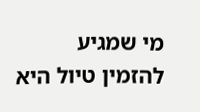מי שמגיע להזמין טיול היא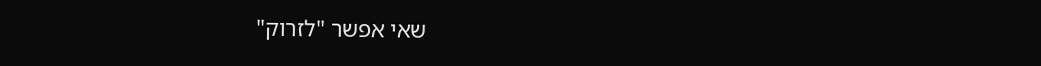שאי אפשר "לזרוק"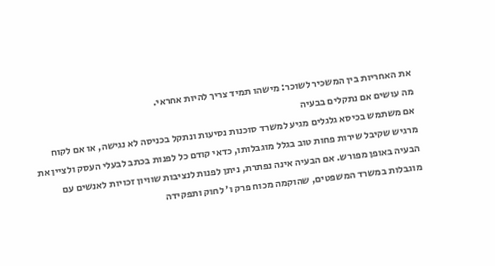את האחריות בין המשכיר לשוכר: מישהו תמיד צריך להיות אחראי.
מה עושים אם נתקלים בבעיה
אם משתמש בכיסא גלגלים מגיע למשרד סוכנות נסיעות ונתקל בכניסה לא נגישה, או אם לקוח מרגיש שקיבל שירות פחות טוב בגלל מוגבלותו, כדאי קודם כל לפנות בכתב לבעלי העסק ולציין את הבעיה באופן מפורש. אם הבעיה אינה נפתרת, ניתן לפנות לנציבות שוויון זכויות לאנשים עם מוגבלות במשרד המשפטים, שהוקמה מכוח פרק ו׳ לחוק ותפקידה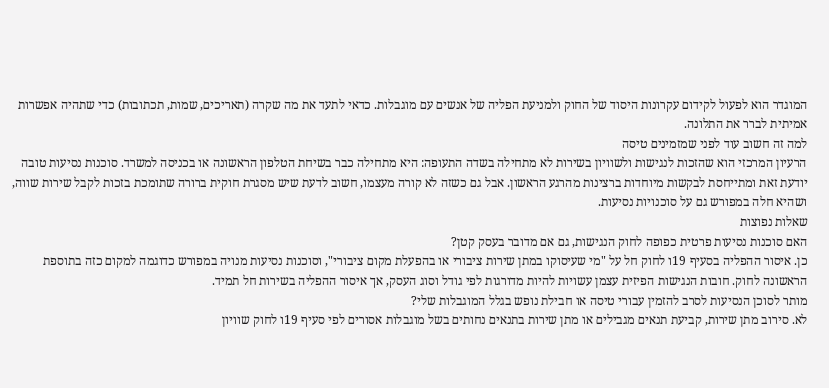המוגדר הוא לפעול לקידום עקרונות היסוד של החוק ולמניעת הפליה של אנשים עם מוגבלות. כדאי לתעד את מה שקרה (תאריכים, שמות, תכתובות) כדי שתהיה אפשרות אמיתית לברר את התלונה.
למה זה חשוב עוד לפני שמזמינים טיסה
הרעיון המרכזי הוא שהזכות לנגישות ולשוויון בשירות לא מתחילה בשדה התעופה: היא מתחילה כבר בשיחת הטלפון הראשונה או בכניסה למשרד. סוכנות נסיעות טובה יודעת זאת ומתייחסת לבקשות מיוחדות ברצינות מהרגע הראשון. אבל גם כשזה לא קורה מעצמו, חשוב לדעת שיש מסגרת חוקית ברורה שתומכת בזכות לקבל שירות שווה, ושהיא חלה במפורש גם על סוכנויות נסיעות.
שאלות נפוצות
האם סוכנות נסיעות פרטית כפופה לחוק הנגישות, גם אם מדובר בעסק קטן?
כן. איסור ההפליה בסעיף 19ו לחוק חל על "מי שעיסוקו במתן שירות ציבורי או בהפעלת מקום ציבורי", וסוכנות נסיעות מנויה במפורש כדוגמה למקום כזה בתוספת הראשונה לחוק. חובות הנגישות הפיזית עצמן עשויות להיות מדורגות לפי גודל וסוג העסק, אך איסור ההפליה בשירות חל תמיד.
מותר לסוכן הנסיעות לסרב להזמין עבורי טיסה או חבילת נופש בגלל המוגבלות שלי?
לא. סירוב מתן שירות, קביעת תנאים מגבילים או מתן שירות בתנאים נחותים בשל מוגבלות אסורים לפי סעיף 19ו לחוק שוויון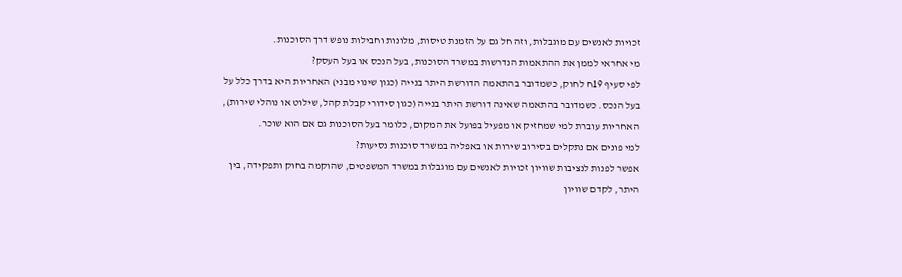זכויות לאנשים עם מוגבלות, וזה חל גם על הזמנת טיסות, מלונות וחבילות נופש דרך הסוכנות.
מי אחראי לממן את ההתאמות הנדרשות במשרד הסוכנות, בעל הנכס או בעל העסק?
לפי סעיף 19ח לחוק, כשמדובר בהתאמה הדורשת היתר בנייה (כגון שינוי מבני) האחריות היא בדרך כלל על בעל הנכס. כשמדובר בהתאמה שאינה דורשת היתר בנייה (כגון סידורי קבלת קהל, שילוט או נוהלי שירות), האחריות עוברת למי שמחזיק או מפעיל בפועל את המקום, כלומר בעל הסוכנות גם אם הוא שוכר.
למי פונים אם נתקלים בסירוב שירות או באפליה במשרד סוכנות נסיעות?
אפשר לפנות לנציבות שוויון זכויות לאנשים עם מוגבלות במשרד המשפטים, שהוקמה בחוק ותפקידה, בין היתר, לקדם שוויון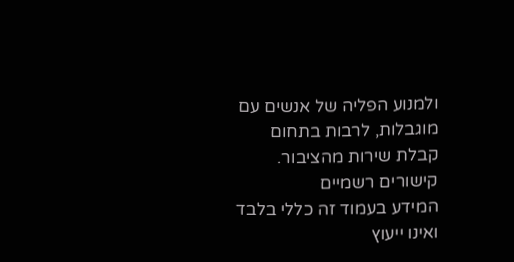ולמנוע הפליה של אנשים עם מוגבלות, לרבות בתחום קבלת שירות מהציבור.
קישורים רשמיים
המידע בעמוד זה כללי בלבד ואינו ייעוץ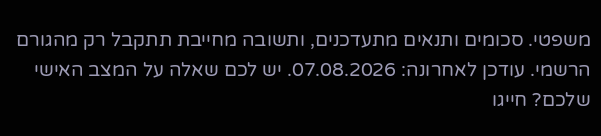משפטי. סכומים ותנאים מתעדכנים, ותשובה מחייבת תתקבל רק מהגורם הרשמי. עודכן לאחרונה: 07.08.2026. יש לכם שאלה על המצב האישי שלכם? חייגו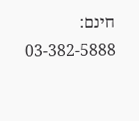חינם: 03-382-5888